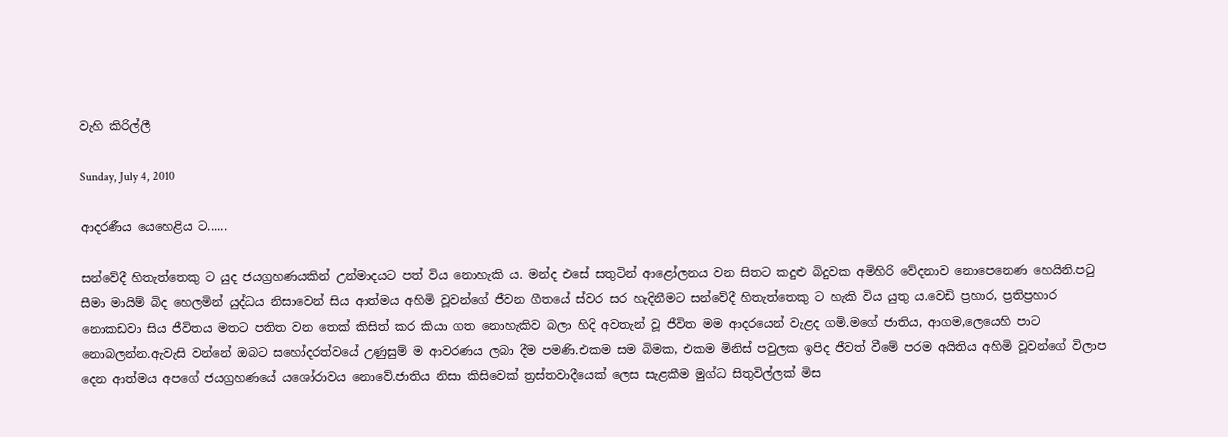වැහි කිරිල්ලී

Sunday, July 4, 2010

ආදරණීය ‍යෙහෙළිය ට......

සන්වේදී හිතැත්තෙකු ට යුද ජයග්‍රහණයකින් උන්මාදයට පත් විය නොහැකි ය. මන්ද එසේ සතුටින් ආළෝලනය වන සිතට කදුළු බිදුවක අමිහිරි වේදනාව නොපෙනෙණ හෙයිනි.පටු සීමා මායිම් බිද හෙලමින් යුද්ධය නිසාවෙන් සිය ආත්මය අහිමි වූවන්ගේ ජීවන ගීතයේ ස්වර සර හැදිනීමට සන්වේදී හිතැත්තෙකු ට හැකි විය යුතු ය.වෙඩි ප්‍රහාර, ප්‍රතිප්‍රහාර නොකඩවා සිය ජීවිතය මතට පතිත වන තෙක් කිසිත් කර කියා ගත නොහැකිව බලා හිදි අවතැන් වූ ජීවිත මම ආදරයෙන් වැළද ගමි.මගේ ජාතිය, ආගම,ලෙයෙහි පාට නොබලන්න.ඇවැසි වන්නේ ඔබට සහෝදරත්වයේ උණුසුම් ම ආවරණය ලබා දීම පමණි.එකම සම බිමක, එකම මිනිස් පවුලක ඉපිද ජීවත් වීමේ පරම අයිතිය අහිමි වූවන්ගේ විලාප දෙන ආත්මය අපගේ ජයග්‍රහණයේ ය‍ශෝරාවය නොවේ.ජාතිය නිසා කිසිවෙක් ත්‍රස්තවාදීයෙක් ලෙස සැළකීම මුග්ධ සිතුවිල්ලක් මිස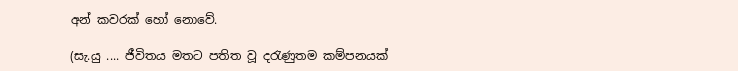අන් කවරක් හෝ නොවේ.

(සැ.යු .... ජීවිතය මතට පතිත වූ දරැණුතම කම්පනයක්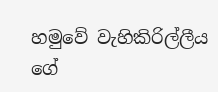හමුවේ වැහිකිරිල්ලීය ගේ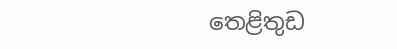තෙළිතුඩ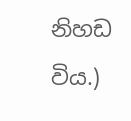නිහඩ විය.)